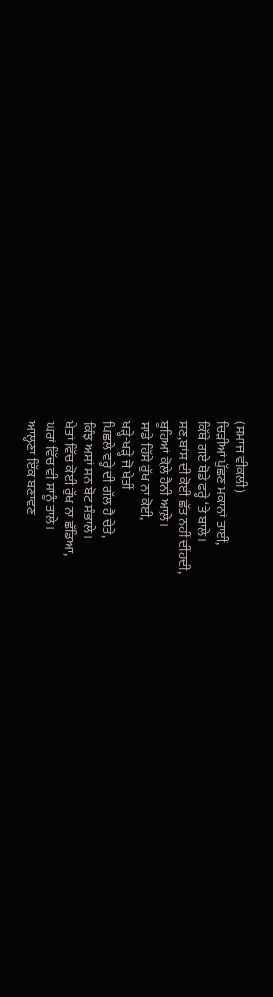(ਸਮਾਜ ਵੀਕਲੀ)
ਚਿੜੀਆਂ ਪੁੱਛਣ ਮਕਾਨਾਂ ਤਾਈਂ,
ਕਿੱਥੇ ਗਏ ਥੋਡੇ ਫਰ੍ਹੇ ‘ਤੇ ਬਾਲੇ।
ਸਣ,ਬਾਂਸ ਦੀ ਕੋਈ ਛੱਤ ਨਹੀਂ ਦੀਂਹਦੀ,
ਬੂਹਿਆਂ ਕੋਲ਼ੇ ਹੈਨੀ ਆਲ਼ੇ।
ਸਾਡੇ ਹਿੱਸੇ ਰੁੱਖ ਨਾ ਕੋਈ,
ਖੜ੍ਹੇ-ਖੜ੍ਹੇ ਜੋ ਖੇਤੀਂ
ਪਿਛਲੇ ਵਰ੍ਹੇ ਦੀ ਗੱਲ ਹੈ ਚੇਤੇ,
ਕਿੰਝ ਅਸਾਂ ਸਨ ਬੋਟ ਸੰਭਾਲੇ।
ਖੇਤਾਂ ਵਿੱਚ ਕੋਈ ਰੁੱਖ ਨਾ ਛੱਡਿਆ,
ਘਰਾਂ ਵਿੱਚ ਵੀ ਸਾਨੂੰ ਤਾਲੇ।
ਆਲ੍ਹਣਾ ਇੱਕ ਬਣਾਵਣ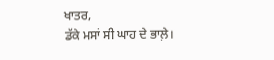ਖਾਤਰ,
ਡੱਕੇ ਮਸਾਂ ਸੀ ਘਾਹ ਦੇ ਭਾਲ਼ੇ।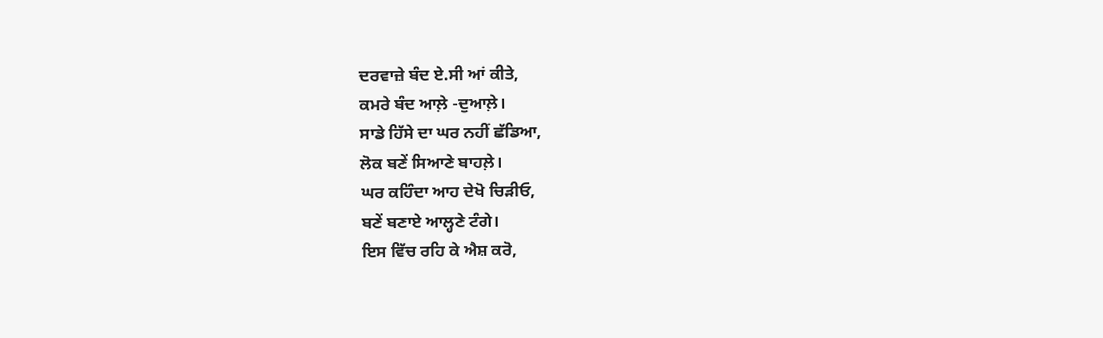ਦਰਵਾਜ਼ੇ ਬੰਦ ਏ.ਸੀ ਆਂ ਕੀਤੇ,
ਕਮਰੇ ਬੰਦ ਆਲ਼ੇ -ਦੁਆਲ਼ੇ।
ਸਾਡੇ ਹਿੱਸੇ ਦਾ ਘਰ ਨਹੀਂ ਛੱਡਿਆ,
ਲੋਕ ਬਣੇਂ ਸਿਆਣੇ ਬਾਹਲ਼ੇ।
ਘਰ ਕਹਿੰਦਾ ਆਹ ਦੇਖੋ ਚਿੜੀਓ,
ਬਣੇਂ ਬਣਾਏ ਆਲ੍ਹਣੇ ਟੰਗੇ।
ਇਸ ਵਿੱਚ ਰਹਿ ਕੇ ਐਸ਼ ਕਰੋ,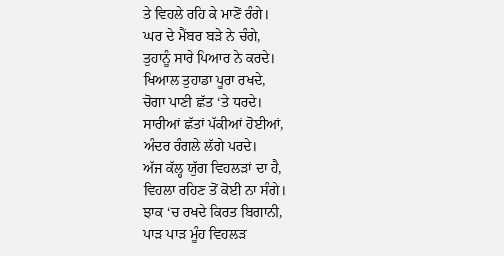ਤੇ ਵਿਹਲੇ ਰਹਿ ਕੇ ਮਾਣੋਂ ਰੰਗੇ।
ਘਰ ਦੇ ਮੈਂਬਰ ਬੜੇ ਨੇ ਚੰਗੇ,
ਤੁਹਾਨੂੰ ਸਾਰੇ ਪਿਆਰ ਨੇ ਕਰਦੇ।
ਖਿਆਲ ਤੁਹਾਡਾ ਪੂਰਾ ਰਖਦੇ,
ਚੋਗਾ ਪਾਣੀ ਛੱਤ ‘ਤੇ ਧਰਦੇ।
ਸਾਰੀਆਂ ਛੱਤਾਂ ਪੱਕੀਆਂ ਹੋਈਆਂ,
ਅੰਦਰ ਰੰਗਲੇ ਲੱਗੇ ਪਰਦੇ।
ਅੱਜ ਕੱਲ੍ਹ ਯੁੱਗ ਵਿਹਲੜਾਂ ਦਾ ਹੈ,
ਵਿਹਲਾ ਰਹਿਣ ਤੋਂ ਕੋਈ ਨਾ ਸੰਗੇ।
ਝਾਕ ‘ਚ ਰਖਦੇ ਕਿਰਤ ਬਿਗਾਨੀ,
ਪਾੜ ਪਾੜ ਮੂੰਹ ਵਿਹਲੜ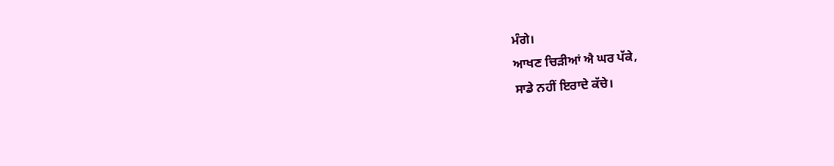ਮੰਗੇ।
ਆਖਣ ਚਿੜੀਆਂ ਐ ਘਰ ਪੱਕੇ,
ਸਾਡੇ ਨਹੀਂ ਇਰਾਦੇ ਕੱਚੇ।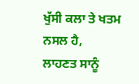ਖੁੱਸੀ ਕਲਾ ਤੇ ਖਤਮ ਨਸਲ ਹੈ,
ਲਾਹਣਤ ਸਾਨੂੰ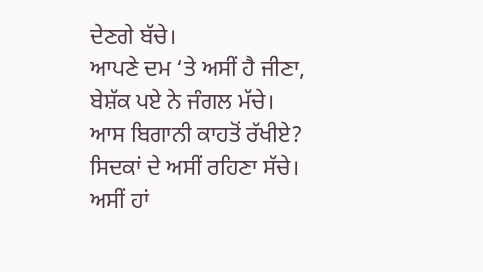ਦੇਣਗੇ ਬੱਚੇ।
ਆਪਣੇ ਦਮ ‘ਤੇ ਅਸੀਂ ਹੈ ਜੀਣਾ,
ਬੇਸ਼ੱਕ ਪਏ ਨੇ ਜੰਗਲ ਮੱਚੇ।
ਆਸ ਬਿਗਾਨੀ ਕਾਹਤੋਂ ਰੱਖੀਏ?
ਸਿਦਕਾਂ ਦੇ ਅਸੀਂ ਰਹਿਣਾ ਸੱਚੇ।
ਅਸੀਂ ਹਾਂ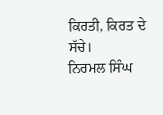ਕਿਰਤੀ, ਕਿਰਤ ਦੇ ਸੱਚੇ।
ਨਿਰਮਲ ਸਿੰਘ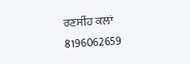ਰਣਸੀਂਹ ਕਲਾਂ
8196062659